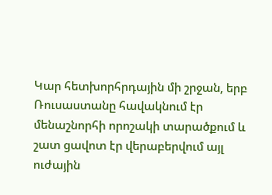Կար հետխորհրդային մի շրջան, երբ Ռուսաստանը հավակնում էր մենաշնորհի որոշակի տարածքում և շատ ցավոտ էր վերաբերվում այլ ուժային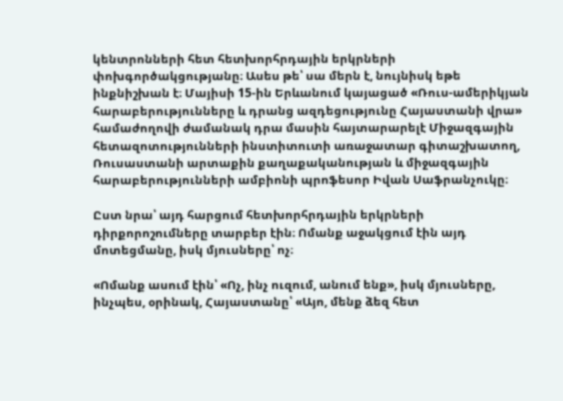կենտրոնների հետ հետխորհրդային երկրների փոխգործակցությանը։ Ասես թե՝ սա մերն է, նույնիսկ եթե ինքնիշխան է։ Մայիսի 15-ին Երևանում կայացած «Ռուս-ամերիկյան հարաբերությունները և դրանց ազդեցությունը Հայաստանի վրա» համաժողովի ժամանակ դրա մասին հայտարարելէ Միջազգային հետազոտությունների ինստիտուտի առաջատար գիտաշխատող, Ռուսաստանի արտաքին քաղաքականության և միջազգային հարաբերությունների ամբիոնի պրոֆեսոր Իվան Սաֆրանչուկը։

Ըստ նրա՝ այդ հարցում հետխորհրդային երկրների դիրքորոշումները տարբեր էին։ Ոմանք աջակցում էին այդ մոտեցմանը, իսկ մյուսները՝ ոչ։

«Ոմանք ասում էին՝ «Ոչ, ինչ ուզում, անում ենք», իսկ մյուսները, ինչպես, օրինակ, Հայաստանը՝ «Այո, մենք ձեզ հետ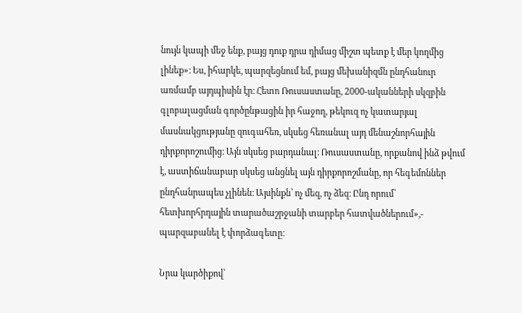նույն կապի մեջ ենք, բայց դուք դրա դիմաց միշտ պետք է մեր կողմից լինեք»։ Ես, իհարկե, պարզեցնում եմ, բայց մեխանիզմն ընդհանուր առմամբ այդպիսին էր։ Հետո Ռուսաստանը, 2000-ականների սկզբին գլոբալացման գործընթացին իր հաջող, թեկուզ ոչ կատարյալ մասնակցությանը զուգահեռ, սկսեց հեռանալ այդ մենաշնորհային դիրքորոշումից։ Այն սկսեց բարդանալ։ Ռուսաստանը, որքանով ինձ թվում է, աստիճանաբար սկսեց անցնել այն դիրքորոշմանը, որ հեգեմոններ ընդհանրապես չլինեն։ Այսինքն՝ ոչ մեզ, ոչ ձեզ։ Ընդ որում՝ հետխորհրդային տարածաշրջանի տարբեր հատվածներում»,- պարզաբանել է փորձագետը։

Նրա կարծիքով՝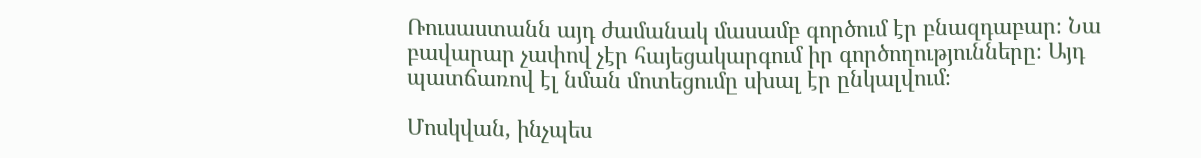Ռուսաստանն այդ ժամանակ մասամբ գործում էր բնազդաբար։ Նա բավարար չափով չէր հայեցակարգում իր գործողությունները։ Այդ պատճառով էլ նման մոտեցումը սխալ էր ընկալվում։

Մոսկվան, ինչպես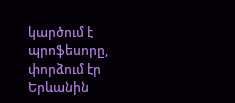կարծում է պրոֆեսորը, փորձում էր Երևանին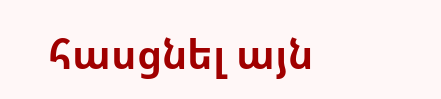հասցնել այն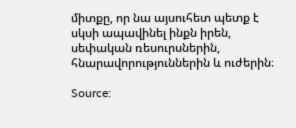միտքը, որ նա այսուհետ պետք է սկսի ապավինել ինքն իրեն, սեփական ռեսուրսներին, հնարավորություններին և ուժերին։

Source: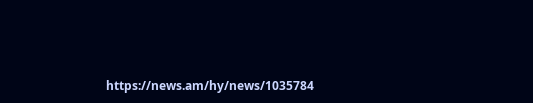https://news.am/hy/news/1035784